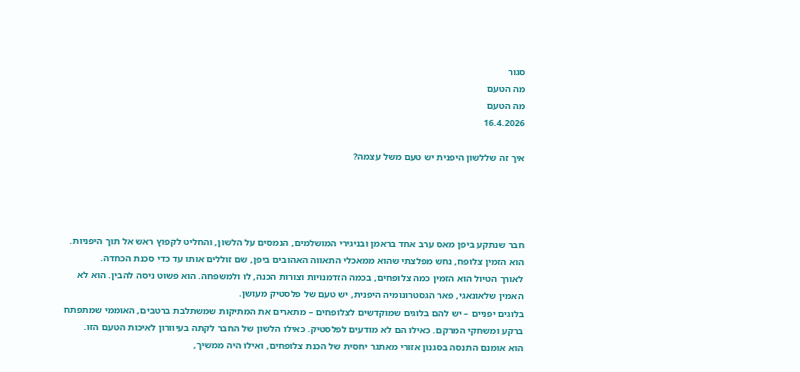סגור
מה הטעם
מה הטעם
16.4.2026

איך זה שללשון היפנית יש טעם משל עצמה?




חבר שנתקע ביפן מאס ערב אחד בראמן ובניגירי המושלמים, הנמסים על הלשון, והחליט לקפוץ ראש אל תוך היפניוּת. הוא הזמין צלופח, נחש מפלצתי שהוא ממאכלי התאווה האהובים ביפן, שם זוללים אותו עד כדי סכנת הכחדה.
לאורך הטיול הוא הזמין כמה צלופחים, בכמה הזדמנויות וצורות הכנה, לו ולמשפחה. הוא פשוט ניסה להבין. הוא לא האמין שלאונאגי, פאר הגסטרונומיה היפנית, יש טעם של פלסטיק מעושן.
בלוגים יפניים – יש להם בלוגים שמוקדשים לצלופחים – מתארים את המתיקות שמשתלבת ברטבים, האוממי שמתפתח ברקע ומשחקי המרקם. כאילו הם לא מודעים לפלסטיק. כאילו הלשון של החבר לקתה בעיוורון לאיכות הטעם הזו.
הוא אומנם התנסה בסגנון אזורי מאתגר יחסית של הכנת צלופחים, ואילו היה ממשיך,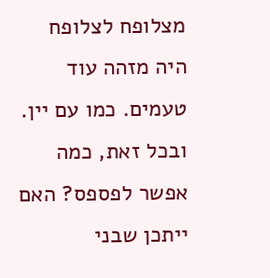מצלופח לצלופח היה מזהה עוד טעמים. כמו עם יין. ובכל זאת, כמה אפשר לפספס? האם ייתכן שבני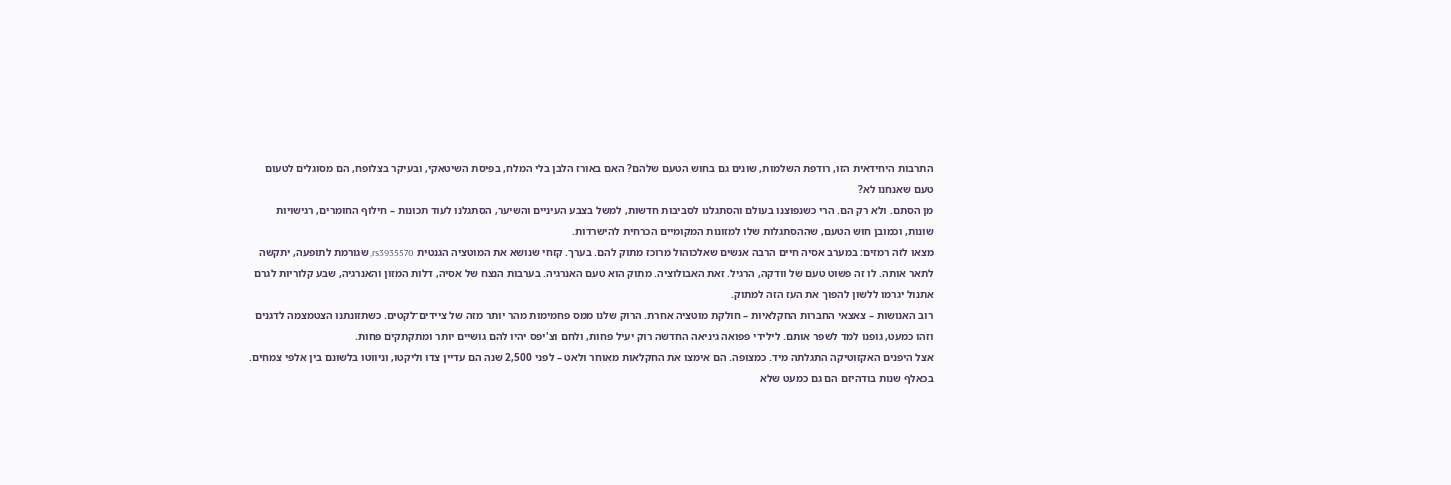התרבות היחידאית הזו, רודפת השלמות, שונים גם בחוש הטעם שלהם? האם באורז הלבן בלי המלח, בפיסת השיטאקי, ובעיקר בצלופח, הם מסוגלים לטעום טעם שאנחנו לא?
מן הסתם. ולא רק הם. הרי כשנפוצנו בעולם והסתגלנו לסביבות חדשות, למשל בצבע העיניים והשיער, הסתגלנו לעוד תכונות – חילוף החומרים, רגישויות שונות, וכמובן חוש הטעם, שההסתגלות שלו למזונות המקומיים הכרחית להישרדות.
מצאו לזה רמזים: במערב אסיה חיים הרבה אנשים שאלכוהול מרוכז מתוק להם. בערך. קזחי שנושא את המוטציה הגנטית rs3935570, שגורמת לתופעה, יתקשה לתאר אותה. לו זה פשוט טעם של וודקה, הרגיל. זאת האבולוציה. מתוק הוא טעם האנרגיה. בערבות הנצח של אסיה, דלות המזון והאנרגיה, שבע קלוריות לגרם אתנול יגרמו ללשון להפוך את העז הזה למתוק.
רוב האנושות – צאצאי החברות החקלאיות – חולקת מוטציה אחרת. הרוק שלנו ממס פחמימות מהר יותר מזה של ציידים־לקטים. כשתזונתנו הצטמצמה לדגנים וזהו כמעט, גופנו למד לשפר אותם. לילידי פפואה גיניאה החדשה רוק יעיל פחות, ולחם וצ'יפס יהיו להם גושיים יותר ומתקתקים פחות.
אצל היפנים האקזוטיקה התגלתה מיד. כמצופה. הם אימצו את החקלאות מאוחר ולאט – לפני 2,500 שנה הם עדיין צדו וליקטו, וניווטו בלשונם בין אלפי צמחים. בכאלף שנות בודהיזם הם גם כמעט שלא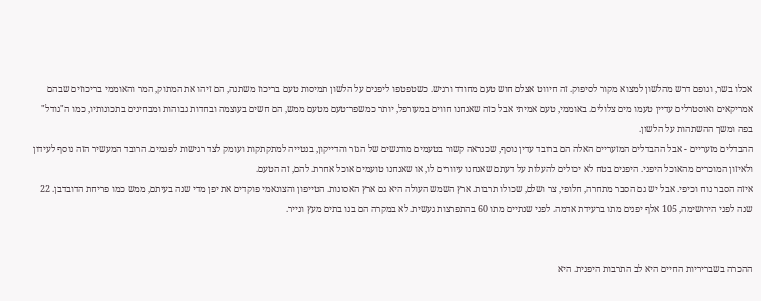אכלו בשר, וגופם דרש מהלשון למצוא מקור לסיפוק. זה חיווט אצלם חוש טעם מחודד ורגיש. כשטפטפו ליפנים על הלשון תמיסות טעם בריכוז משתנה, הם זיהו את המתוק, המר והאוממי בריכוזים שבהם אמריקאים ואוסטרלים עדיין טעמו מים צלולים. באוממי, טעם אמיתי אבל כזה שאנחנו חווים במעורפל, יותר כמשפר־טעם מטעם ממש, הם חשים בעוצמה ובחדות גבוהות ומבחינים בתכונותיו, כמו ה"גודל" בפה ומשך ההשתהות על הלשון.
ההבדלים מזעריים - אבל ההבדלים המזעריים האלה הם ברובד עדין נוסף, שכנראה קשור בטעמים מודגשים של הגזר והדייקון, בנטייה למתקתקות ועומק לצד רגישות לפגמים. הרובד המעשיר הזה נוסף לעידון ולאיזון המוכרים מהאוכל היפני. היפנים בטח לא יכולים להעלות על דעתם שאנחנו עיוורים לו, או שאנחנו טועמים אוכל אחרת. להם, זה הטעם.
איזה הסבר נוח וכיפי. אבל יש גם הסבר מתחרה, חלופי, צר ושלם, שכולו תרבות. ארץ השמש העולה היא גם ארץ האסונות. הטייפון והצונאמי פוקדים את יפן מדי שנה בעיתם, ממש כמו פריחת הדובדבן. 22 שנה לפני הירושימה, 105 אלף יפנים מתו ברעידת אדמה. לפני שנתיים מתו 60 בהתפרצות געשית. לא במקרה הם בנו בתים מעץ ונייר.


ההכרה בשבריריות החיים היא לב התרבות היפנית. היא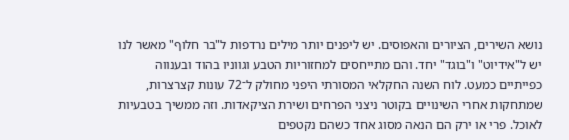נושא השירים, הציורים והאפוסים. יש ליפנים יותר מילים נרדפות ל"בר חלוף" מאשר לנו יש ל"אידיוט" ו"בוגד" יחד. והם מתייחסים למחזוריות הטבע וגווניו בהוד ובענווה כפייתיים כמעט. לוח השנה החקלאי המסורתי היפני מחולק ל־72 עונות קצרצרות, שמתחקות אחרי השינויים בקוטר ניצני הפרחים ושירת הציקאדות. וזה ממשיך בטבעיות לאוכל. פרי או ירק הם הנאה מסוג אחד כשהם נקטפים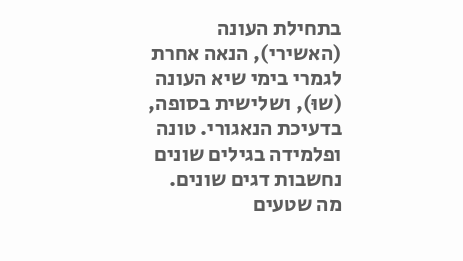בתחילת העונה (האשירי), הנאה אחרת לגמרי בימי שיא העונה (שוּ), ושלישית בסופה, בדעיכת הנאגורי. טונה ופלמידה בגילים שונים נחשבות דגים שונים.
מה שטעים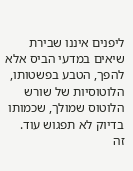ליפנים איננו שבירת שיאים במדעי הביס אלא להפך, הטבע בפשטותו, הלוטוסיות של שורש הלוטוס שמולך, שכמותו בדיוק לא תפגוש עוד.
זה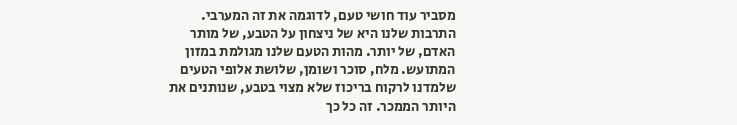מסביר עוד חושי טעם, לדוגמה את זה המערבי. התרבות שלנו היא של ניצחון על הטבע, של מותר האדם, של יותר. מהות הטעם שלנו מגולמת במזון המתועש. מלח, סוכר ושומן, שלושת אלופי הטעים שלמדנו לרקוח בריכוז שלא מצוי בטבע, שנותנים את היותר הממכר. זה כל כך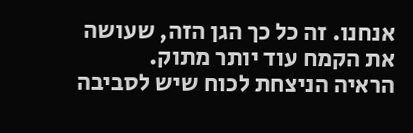אנחנו. זה כל כך הגן הזה, שעושה את הקמח עוד יותר מתוק.
הראיה הניצחת לכוח שיש לסביבה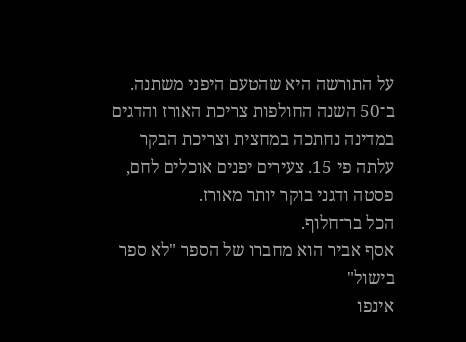על התורשה היא שהטעם היפני משתנה. ב־50 השנה החולפות צריכת האורז והדגים במדינה נחתכה במחצית וצריכת הבקר עלתה פי 15. צעירים יפנים אוכלים לחם, פסטה ודגני בוקר יותר מאורז.
הכל בר־חלוף.
אסף אביר הוא מחברו של הספר "לא ספר בישול"
אינפו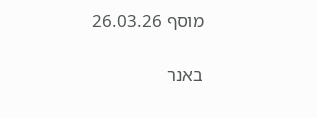מוסף 26.03.26

באנר